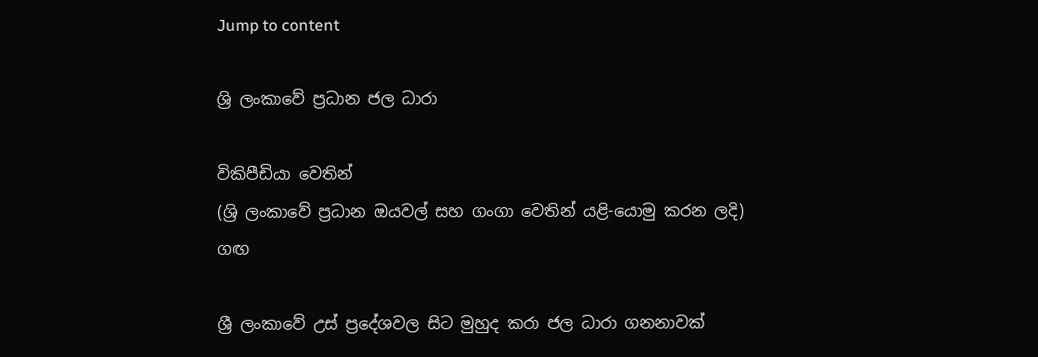Jump to content

ශ්‍රි ලංකාවේ ප්‍රධාන ජල ධාරා

විකිපීඩියා වෙතින්
(ශ්‍රි ලංකාවේ ප්‍රධාන ඔයවල් සහ ගංගා වෙතින් යළි-යොමු කරන ලදි)
ගඟ

ශ්‍රී ලංකාවේ උස් ප්‍රදේශවල සිට මුහුද කරා ජල ධාරා ගනනාවක්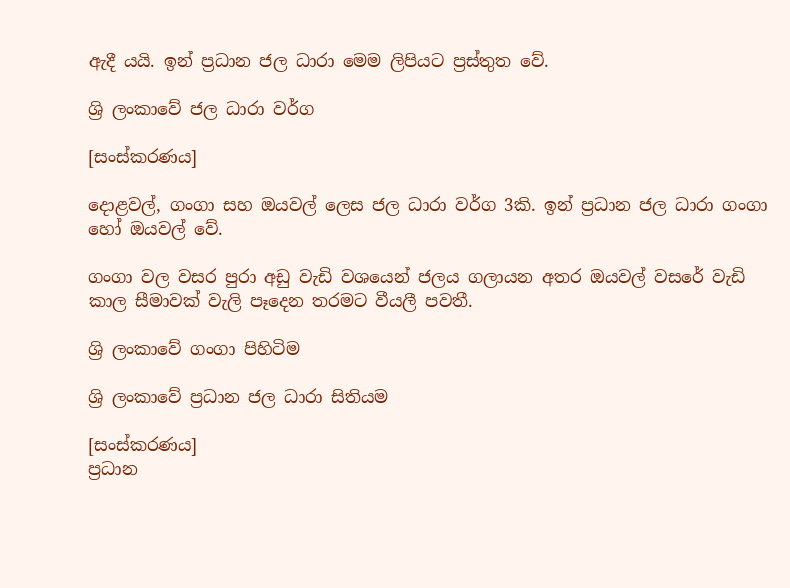ඇදී යයි. ඉන් ප්‍රධාන ජල ධාරා මෙම ලිපියට ප්‍රස්තුත වේ.

ශ්‍රි ලංකාවේ ජල ධාරා වර්ග

[සංස්කරණය]

දොළවල්, ගංගා සහ ඔයවල් ලෙස ජල ධාරා වර්ග 3කි. ඉන් ප්‍රධාන ජල ධාරා ගංගා හෝ ඔයවල් වේ.

ගංගා වල වසර පුරා අඩු වැඩි වශයෙන් ජලය ගලායන අතර ඔයවල් වසරේ වැඩි කාල සීමාවක් වැලි පෑදෙන තරමට වීයලී පවතී.

ශ්‍රි ලංකාවේ ගංගා පිහිටිම

ශ්‍රි ලංකාවේ ප්‍රධාන ජල ධාරා සිතියම

[සංස්කරණය]
ප්‍රධාන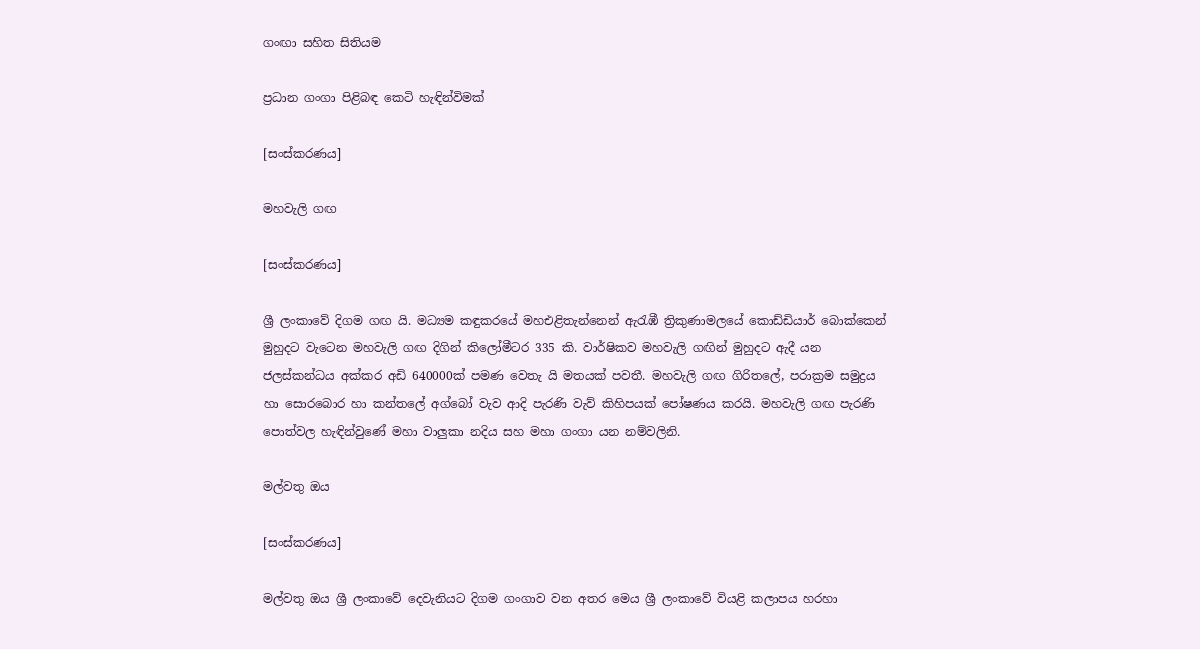ගංඟා සහිත සිතියම

ප්‍රධාන ගංගා පිළිබඳ කෙටි හැඳින්විමක්

[සංස්කරණය]

මහවැලි ගඟ

[සංස්කරණය]

ශ්‍රී ලංකාවේ දිගම ගඟ යි. මධ්‍යම කඳුකරයේ මහඑළිතැන්නෙන් ඇරැඹී ත්‍රිකුණාමලයේ කොඩ්ඩියාර් බොක්කෙන් මුහුදට වැටෙන මහවැලි ගඟ දිගින් කිලෝමීටර 335 කි. වාර්ෂිකව මහවැලි ගඟින් මුහුදට ඇදී යන ජලස්කන්ධය අක්කර අඩි 640000ක් පමණ වෙතැ යි මතයක් පවතී. මහවැලි ගඟ ගිරිතලේ, පරාක්‍රම සමුද්‍රය හා සොරබොර හා කන්තලේ අග්බෝ වැව ආදි පැරණි වැව් කිහිපයක් පෝෂණය කරයි. මහවැලි ගඟ පැරණි පොත්වල හැඳින්වුණේ මහා වාලුකා නදිය සහ මහා ගංගා යන නම්වලිනි.

මල්වතු ඔය

[සංස්කරණය]

මල්වතු ඔය ශ්‍රී ලංකාවේ දෙවැනියට දිගම ගංගාව වන අතර මෙය ශ්‍රී ලංකාවේ වියළි කලාපය හරහා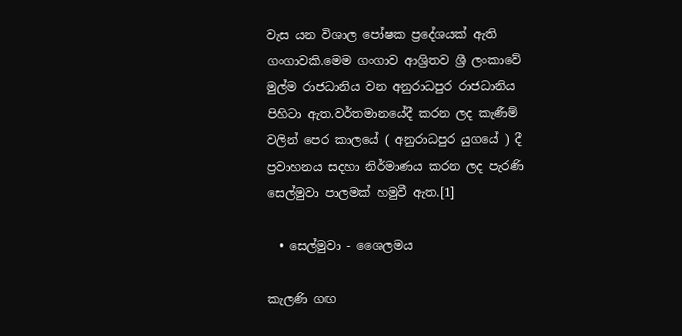වැස යන විශාල පෝෂක ප්‍රදේශයක් ඇති ගංගාවකි.මෙම ගංගාව ආශ්‍රිතව ශ්‍රී ලංකාවේ මුල්ම රාජධානිය වන අනුරාධපුර රාජධානිය පිහිටා ඇත.වර්තමානයේදී කරන ලද කැණීම් වලින් පෙර කාලයේ ( අනුරාධපුර යුගයේ ) දී ප්‍රවාහනය සදහා නිර්මාණය කරන ලද පැරණි සෙල්මුවා පාලමක් හමුවී ඇත.[1]

  • සෙල්මුවා - ශෛලමය

කැලණි ගඟ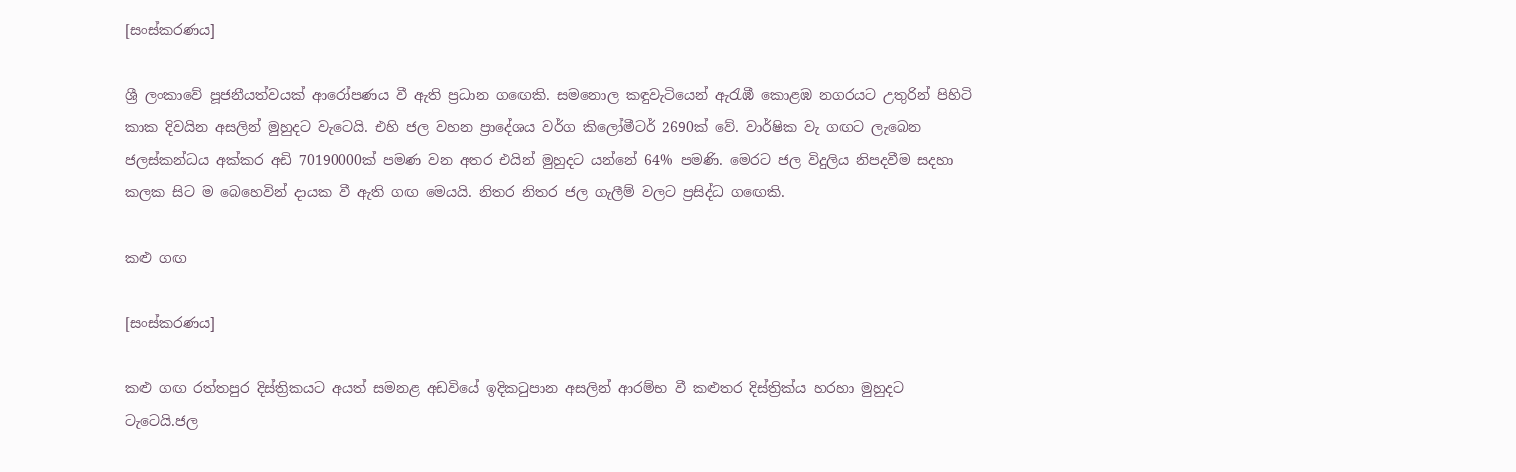[සංස්කරණය]

ශ්‍රී ලංකාවේ පූජනීයත්වයක් ආරෝපණය වී ඇති ප්‍රධාන ගඟෙකි. සමනොල කඳුවැටියෙන් ඇරැඹී කොළඹ නගරයට උතුරින් පිහිටි කාක දිවයින අසලින් මුහුදට වැටෙයි. එහි ජල වහන ප්‍රාදේශය වර්ග කිලෝමීටර් 2690ක් වේ. වාර්ෂික වැ ගඟට ලැබෙන ජලස්කන්ධය අක්කර අඩි 70190000ක් පමණ වන අතර එයින් මුහුදට යන්නේ 64% පමණි. මෙරට ජල විදුලිය නිපදවීම සදහා කලක සිට ම බෙහෙවින් දායක වී ඇති ගඟ මෙයයි. නිතර නිතර ජල ගැලීම් වල‍ට ප්‍රසිද්ධ ගඟෙකි.

කළු ගඟ

[සංස්කරණය]

කළු ගඟ රත්තපුර දිස්ත්‍රිකයට අයත් සමනළ අඩවියේ ඉදිකටුපාන අසලින් ආරම්භ වී කළුතර දිස්ත්‍රික්ය හරහා මුහුදට ටැටෙයි.ජල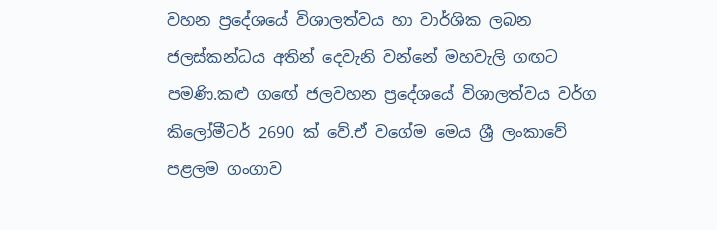වහන ප්‍රදේශයේ විශාලත්වය හා වාර්ශික ලබන ජලස්කන්ධය අතින් දෙවැනි වන්නේ මහවැලි ගඟට පමණි.කළු ගඟේ ජලවහන ප්‍රදේශයේ විශාලත්වය වර්ග කිලෝමීටර් 2690 ක් වේ.ඒ වගේම මෙය ශ්‍රී ලංකාවේ පළලම ගංගාව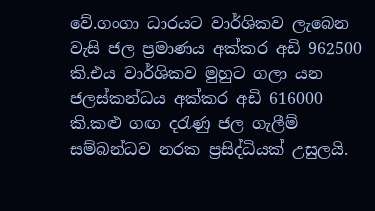වේ.ගංගා ධාරයට වාර්ශිකව ලැබෙන වැසි ජල ප්‍රමාණය අක්කර අඩි 962500 කි.එය වාර්ශිකව මුහුට ගලා යන ජලස්කන්ධය අක්කර අඩි 616000 කි.කළු ගඟ දරැණු ජල ගැලීම් සම්බන්ධව නරක ප්‍රසිද්ධියක් උසුලයි.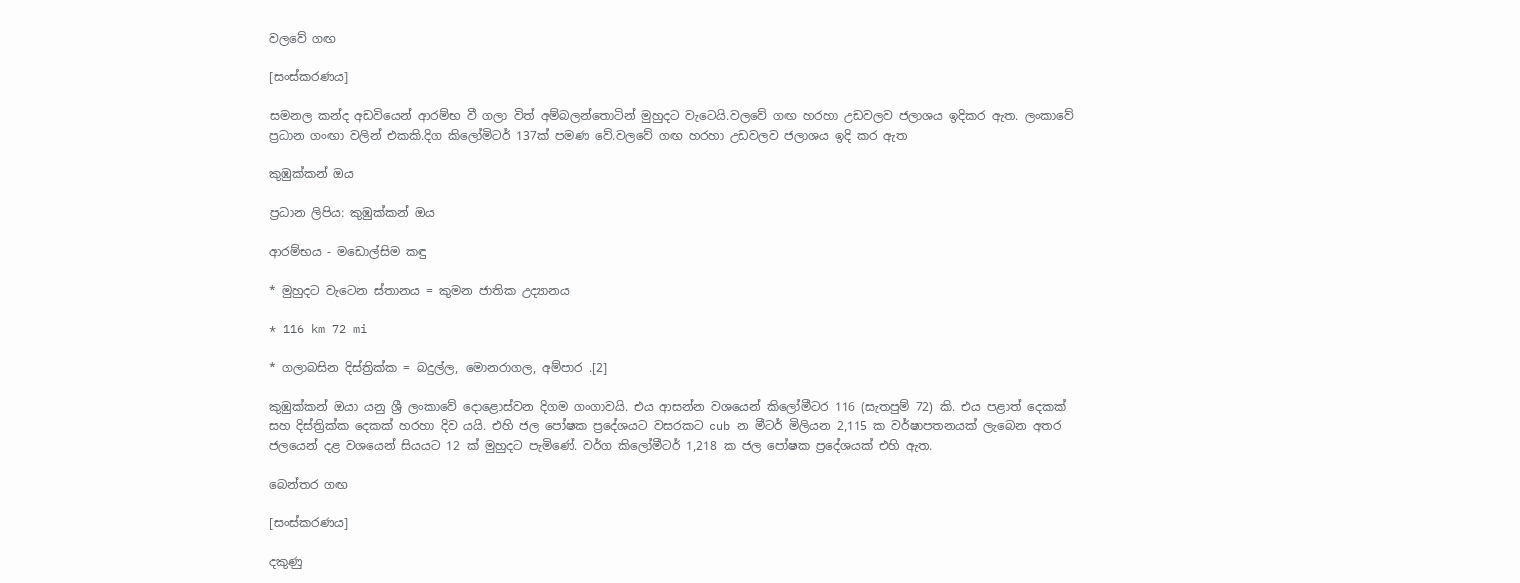වලවේ ගඟ

[සංස්කරණය]

සමනල කන්ද අඩවියෙන් ආරම්භ වී ගලා විත් අම්බලන්තොටින් මුහුදට වැටෙයි.වලවේ ගඟ හරහා උඩවලව ජලාශය ඉදිකර ඇත. ලංකාවේ ප්‍රධාන ගංඟා වලින් එකකි.දිග කිලෝමිටර් 137ක් පමණ වේ.වලවේ ගඟ හරහා උඩවලව ජලාශය ඉදි කර ඇත

කුඹුක්කන් ඔය

ප්‍රධාන ලිපිය: කුඹුක්කන් ඔය

ආරම්භය - මඩොල්සිම කඳු

* මුහුදට වැටෙන ස්තානය = කුමන ජාතික උද්‍යානය

* 116 km 72 mi

* ගලාබසින දිස්ත්‍රික්ක = බදුල්ල, මොනරාගල, අම්පාර .[2]

කුඹුක්කන් ඔයා යනු ශ්‍රී ලංකාවේ දොළොස්වන දිගම ගංගාවයි. එය ආසන්න වශයෙන් කිලෝමීටර 116 (සැතපුම් 72) කි. එය පළාත් දෙකක් සහ දිස්ත්‍රික්ක දෙකක් හරහා දිව යයි. එහි ජල පෝෂක ප්‍රදේශයට වසරකට cub න මීටර් මිලියන 2,115 ක වර්ෂාපතනයක් ලැබෙන අතර ජලයෙන් දළ වශයෙන් සියයට 12 ක් මුහුදට පැමිණේ. වර්ග කිලෝමීටර් 1,218 ක ජල පෝෂක ප්‍රදේශයක් එහි ඇත.

බෙන්තර ගඟ

[සංස්කරණය]

දකුණු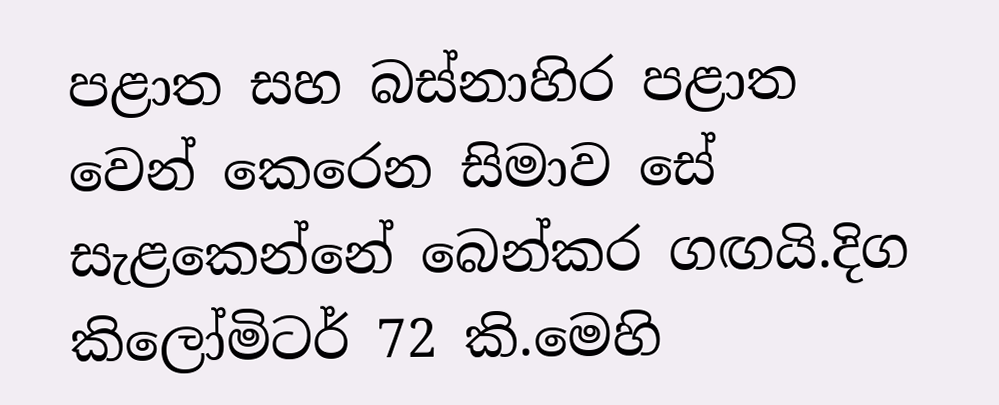පළාත සහ බස්නාහිර පළාත වෙන් කෙරෙන සිමාව සේ සැළකෙන්නේ බෙන්කර ගඟයි.දිග කිලෝමිටර් 72 කි.මෙහි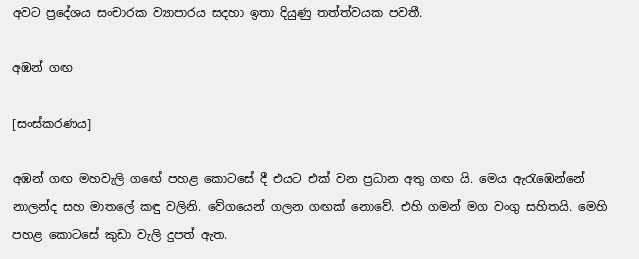අවට ප්‍රදේශය සංචාරක ව්‍යාපාරය සදහා ඉතා දියුණු තත්ත්වයක පවතී.

අඹන් ගඟ

[සංස්කරණය]

අඹන් ගඟ මහවැලි ගඟේ පහළ කොටසේ දී එයට එක් වන ප්‍රධාන අතු ගඟ යි. මෙය ඇරැඹෙන්නේ නාලන්ද සහ මාතලේ කඳු වලිනි. වේගයෙන් ගලන ගඟක් නොවේ. එහි ගමන් මග වංගු සහිතයි. මෙහි පහළ කොටසේ කුඩා වැලි දුපත් ඇත.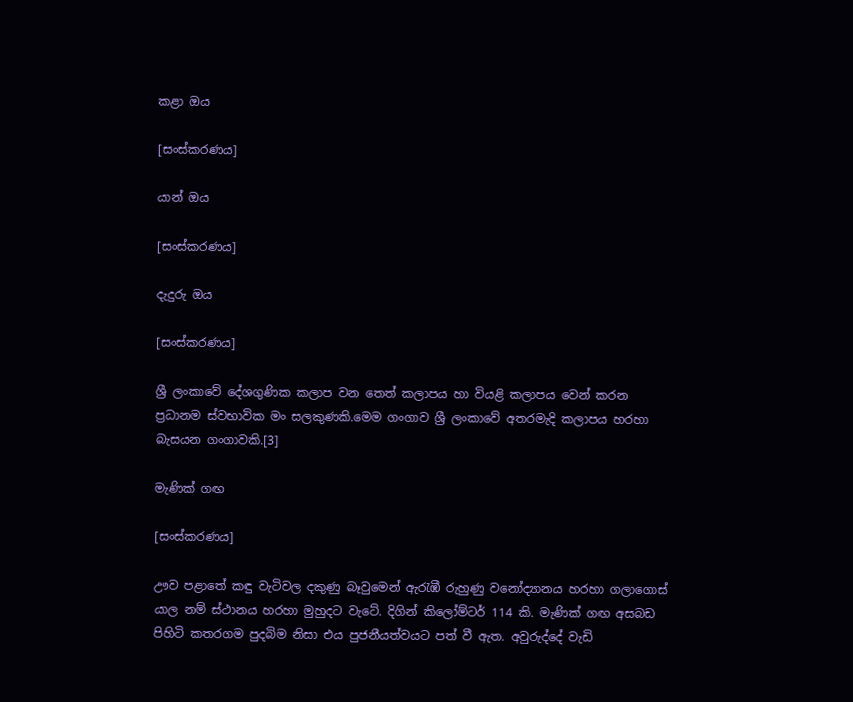කළා ඔය

[සංස්කරණය]

යාන් ඔය

[සංස්කරණය]

දැදුරු ඔය

[සංස්කරණය]

ශ්‍රී ලංකාවේ දේශගුණික කලාප වන තෙත් කලාපය හා වියළි කලාපය වෙන් කරන ප්‍රධානම ස්වභාවික මං සලකුණකි.මෙම ගංගාව ශ්‍රී ලංකාවේ අතරමැදි කලාපය හරහා බැසයන ගංගාවකි.[3]

මැණික් ගඟ

[සංස්කරණය]

ඌව පළාතේ කඳු වැටිවල දකුණු බෑවුමෙන් ඇරැඹී රුහුණු වනෝද්‍යානය හරහා ගලාගොස් යාල නම් ස්ථානය හරහා මුහුදට වැටේ. දිගින් කිලෝම්ටර් 114 කි. මැණික් ගඟ අසබඩ පිහිටි කතරගම පුදබිම නිසා එය පුජනීයත්වයට පත් වී ඇත. අවුරුද්දේ වැඩි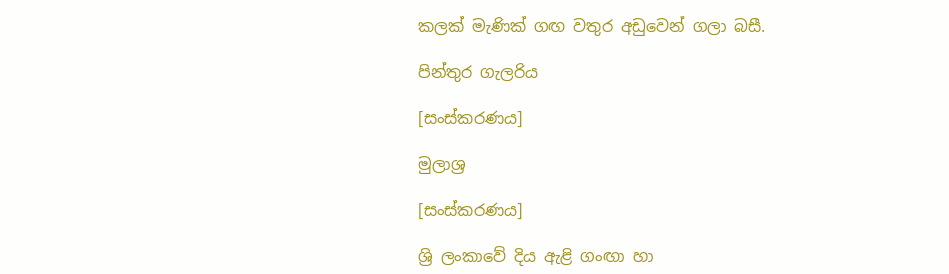කලක් මැණික් ගඟ වතුර අඩුවෙන් ගලා බසී.

පින්තුර ගැලරිය

[සංස්කරණය]

මුලාශ්‍ර

[සංස්කරණය]

ශ්‍රි ලංකාවේ දිය ඇළි ගංඟා හා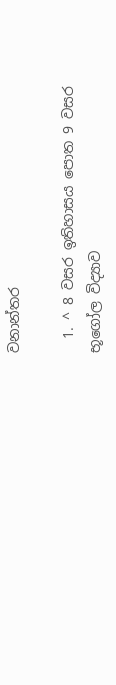වනාන්තර

  1. ^ 8 වසර ඉතිහාසය පොත 9 වසර භූගෝල විද්‍යාව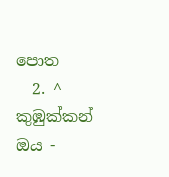පොත
  2. ^ කුඹුක්කන් ඔය -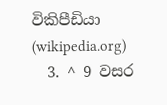විකිපීඩියා (wikipedia.org)
  3. ^ 9 වසර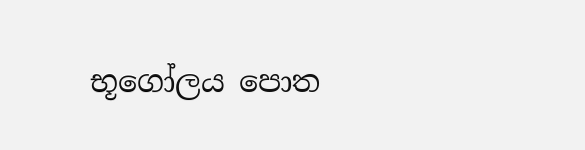භූගෝලය පොත